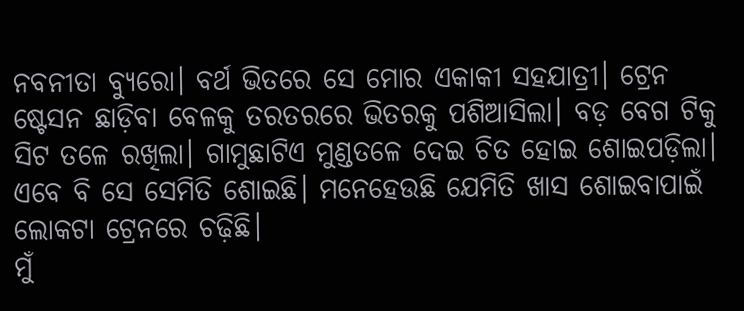ନବନୀତା ବ୍ୟୁରୋ। ବର୍ଥ ଭିତରେ ସେ ମୋର ଏକାକୀ ସହଯାତ୍ରୀ। ଟ୍ରେନ ଷ୍ଟେସନ ଛାଡ଼ିବା ବେଳକୁ ତରତରରେ ଭିତରକୁ ପଶିଆସିଲା। ବଡ଼ ବେଗ ଟିକୁ ସିଟ ତଳେ ରଖିଲା। ଗାମୁଛାଟିଏ ମୁଣ୍ଡତଳେ ଦେଇ ଚିତ ହୋଇ ଶୋଇପଡ଼ିଲା।
ଏବେ ବି ସେ ସେମିତି ଶୋଇଛି। ମନେହେଉଛି ଯେମିତି ଖାସ ଶୋଇବାପାଇଁ ଲୋକଟା ଟ୍ରେନରେ ଚଢ଼ିଛି।
ମୁଁ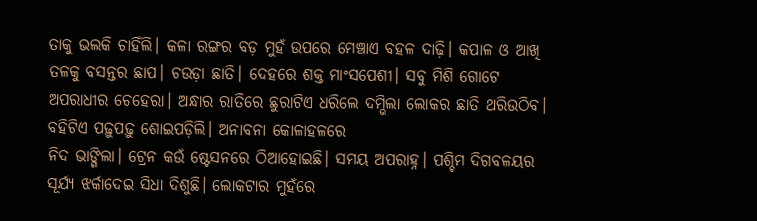ତାକୁ ଭଲକି ଚାହିଁଲି। କଳା ରଙ୍ଗର ବଡ଼ ମୁହଁ ଉପରେ ମେଞ୍ଚାଏ ବହଳ ଦାଢ଼ି। କପାଳ ଓ ଆଖି ତଳକୁ ବସନ୍ତର ଛାପ। ଚଉଡ଼ା ଛାତି। ଦେହରେ ଶକ୍ତ ମାଂସପେଶୀ। ସବୁ ମିଶି ଗୋଟେ ଅପରାଧୀର ଚେହେରା। ଅନ୍ଧାର ରାତିରେ ଛୁରାଟିଏ ଧରିଲେ ଦମ୍ଭିଲା ଲୋକର ଛାତି ଥରିଉଠିବ।
ବହିଟିଏ ପଢ଼ୁପଢ଼ୁ ଶୋଇପଡ଼ିଲି। ଅନାବନା କୋଳାହଳରେ
ନିଦ ଭାଙ୍ଗିଲା। ଟ୍ରେନ କଉଁ ଷ୍ଟେସନରେ ଠିଆହୋଇଛି। ସମୟ ଅପରାହ୍ନ। ପଶ୍ଚିମ ଦିଗବଳୟର ସୂର୍ଯ୍ୟ ଝର୍କାଦେଇ ସିଧା ଦିଶୁଛି। ଲୋକଟାର ମୁହଁରେ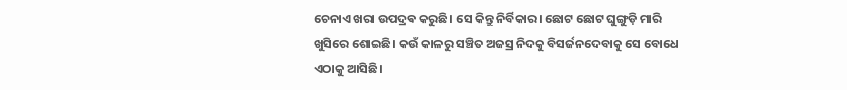ଚେନାଏ ଖରା ଉପଦ୍ରଵ କରୁଛି। ସେ କିନ୍ତୁ ନିର୍ବିକାର। ଛୋଟ ଛୋଟ ଘୁଙ୍ଗୁଡ଼ି ମାରି ଖୁସିରେ ଶୋଇଛି। କଉଁ କାଳରୁ ସଞ୍ଚିତ ଅଜସ୍ର ନିଦକୁ ବିସର୍ଜନଦେବାକୁ ସେ ବୋଧେ ଏଠାକୁ ଆସିଛି।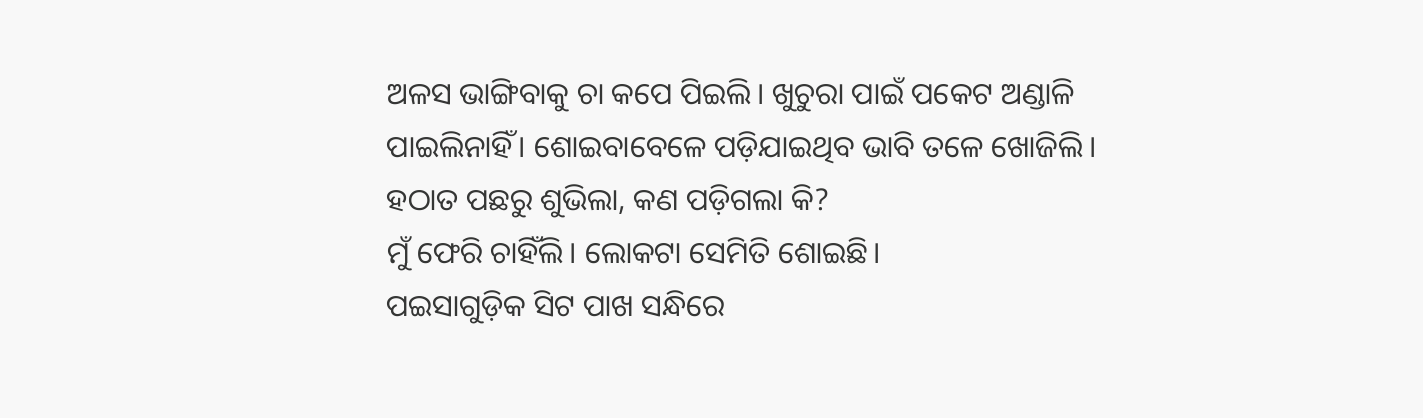ଅଳସ ଭାଙ୍ଗିବାକୁ ଚା କପେ ପିଇଲି। ଖୁଚୁରା ପାଇଁ ପକେଟ ଅଣ୍ଡାଳି ପାଇଲିନାହିଁ। ଶୋଇବାବେଳେ ପଡ଼ିଯାଇଥିବ ଭାବି ତଳେ ଖୋଜିଲି। ହଠାତ ପଛରୁ ଶୁଭିଲା, କଣ ପଡ଼ିଗଲା କି?
ମୁଁ ଫେରି ଚାହିଁଲି। ଲୋକଟା ସେମିତି ଶୋଇଛି।
ପଇସାଗୁଡ଼ିକ ସିଟ ପାଖ ସନ୍ଧିରେ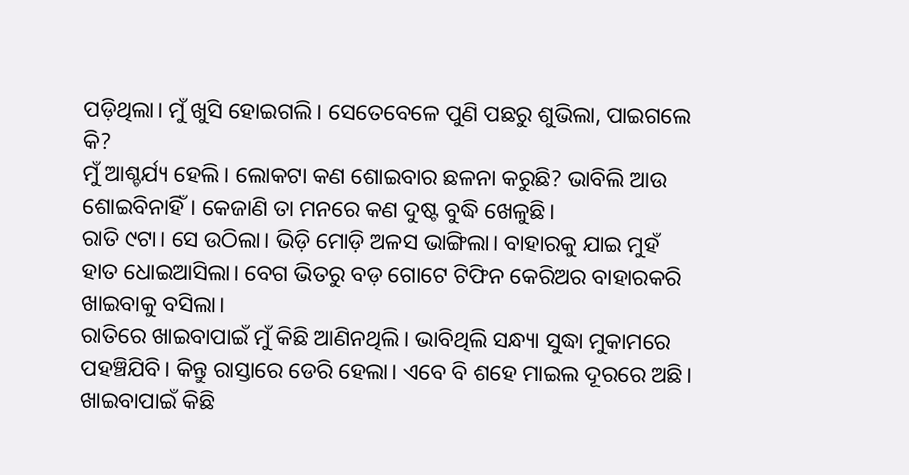ପଡ଼ିଥିଲା। ମୁଁ ଖୁସି ହୋଇଗଲି। ସେତେବେଳେ ପୁଣି ପଛରୁ ଶୁଭିଲା, ପାଇଗଲେ କି?
ମୁଁ ଆଶ୍ଚର୍ଯ୍ୟ ହେଲି। ଲୋକଟା କଣ ଶୋଇବାର ଛଳନା କରୁଛି? ଭାବିଲି ଆଉ ଶୋଇବିନାହିଁ। କେଜାଣି ତା ମନରେ କଣ ଦୁଷ୍ଟ ବୁଦ୍ଧି ଖେଳୁଛି।
ରାତି ୯ଟା। ସେ ଉଠିଲା। ଭିଡ଼ି ମୋଡ଼ି ଅଳସ ଭାଙ୍ଗିଲା। ବାହାରକୁ ଯାଇ ମୁହଁ ହାତ ଧୋଇଆସିଲା। ବେଗ ଭିତରୁ ବଡ଼ ଗୋଟେ ଟିଫିନ କେରିଅର ବାହାରକରି ଖାଇବାକୁ ବସିଲା।
ରାତିରେ ଖାଇବାପାଇଁ ମୁଁ କିଛି ଆଣିନଥିଲି। ଭାବିଥିଲି ସନ୍ଧ୍ୟା ସୁଦ୍ଧା ମୁକାମରେ ପହଞ୍ଚିଯିବି। କିନ୍ତୁ ରାସ୍ତାରେ ଡେରି ହେଲା। ଏବେ ବି ଶହେ ମାଇଲ ଦୂରରେ ଅଛି।
ଖାଇବାପାଇଁ କିଛି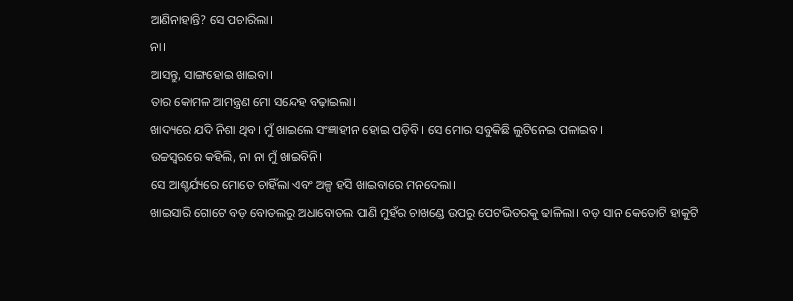ଆଣିନାହାନ୍ତି? ସେ ପଚାରିଲା।
ନା।
ଆସନ୍ତୁ, ସାଙ୍ଗହୋଇ ଖାଇବା।
ତାର କୋମଳ ଆମନ୍ତ୍ରଣ ମୋ ସନ୍ଦେହ ବଢ଼ାଇଲା।
ଖାଦ୍ୟରେ ଯଦି ନିଶା ଥିବ। ମୁଁ ଖାଇଲେ ସଂଜ୍ଞାହୀନ ହୋଇ ପଡ଼ିବି। ସେ ମୋର ସବୁକିଛି ଲୁଟିନେଇ ପଳାଇବ।
ଉଚ୍ଚସ୍ୱରରେ କହିଲି, ନା ନା ମୁଁ ଖାଇବିନି।
ସେ ଆଶ୍ଚର୍ଯ୍ୟରେ ମୋତେ ଚାହିଁଲା ଏବଂ ଅଳ୍ପ ହସି ଖାଇବାରେ ମନଦେଲା।
ଖାଇସାରି ଗୋଟେ ବଡ଼ ବୋତଲରୁ ଅଧାବୋତଲ ପାଣି ମୁହଁର ଚାଖଣ୍ଡେ ଉପରୁ ପେଟଭିତରକୁ ଢାଳିଲା। ବଡ଼ ସାନ କେତୋଟି ହାକୁଟି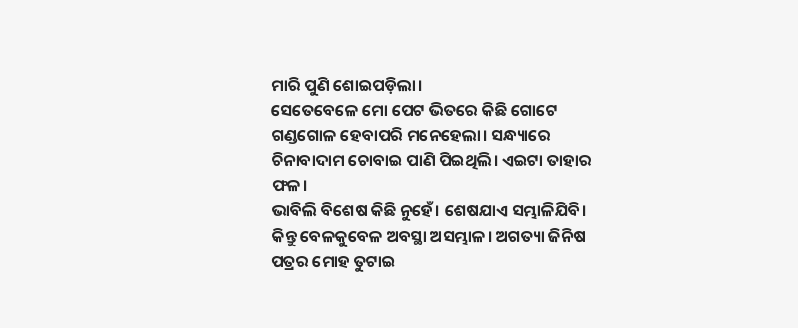ମାରି ପୁଣି ଶୋଇପଡ଼ିଲା।
ସେତେବେଳେ ମୋ ପେଟ ଭିତରେ କିଛି ଗୋଟେ ଗଣ୍ଡଗୋଳ ହେବାପରି ମନେହେଲା। ସନ୍ଧ୍ୟାରେ ଚିନାବାଦାମ ଚୋବାଇ ପାଣି ପିଇଥିଲି। ଏଇଟା ତାହାର ଫଳ।
ଭାବିଲି ବିଶେଷ କିଛି ନୁହେଁ। ଶେଷଯାଏ ସମ୍ଭାଳିଯିବି। କିନ୍ତୁ ବେଳକୁବେଳ ଅବସ୍ଥା ଅସମ୍ଭାଳ। ଅଗତ୍ୟା ଜିନିଷ ପତ୍ରର ମୋହ ତୁଟାଇ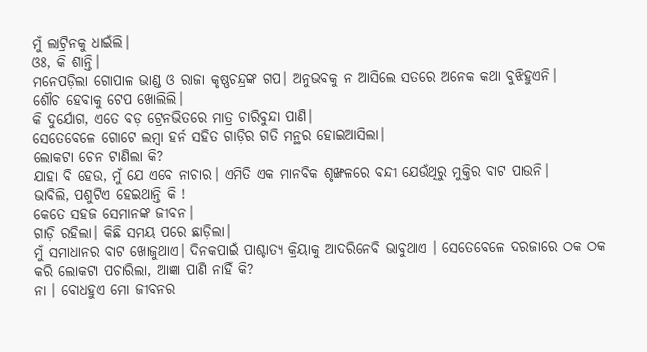ମୁଁ ଲାଟ୍ରିନକୁ ଧାଇଁଲି।
ଓଃ, କି ଶାନ୍ତି।
ମନେପଡ଼ିଲା ଗୋପାଳ ଭାଣ୍ଡ ଓ ରାଜା କୃଷ୍ଣଚନ୍ଦ୍ରଙ୍କ ଗପ। ଅନୁଭବକୁ ନ ଆସିଲେ ସତରେ ଅନେକ କଥା ବୁଝିହୁଏନି।
ଶୌଚ ହେବାକୁ ଟେପ ଖୋଲିଲି।
କି ଦୁର୍ଯୋଗ, ଏତେ ବଡ଼ ଟ୍ରେନଭିତରେ ମାତ୍ର ଚାରିବୁନ୍ଦା ପାଣି।
ସେତେବେଳେ ଗୋଟେ ଲମ୍ବା ହର୍ନ ସହିତ ଗାଡ଼ିର ଗତି ମନ୍ଥର ହୋଇଆସିଲା।
ଲୋକଟା ଚେନ ଟାଣିଲା କି?
ଯାହା ବି ହେଉ, ମୁଁ ଯେ ଏବେ ନାଚାର। ଏମିତି ଏକ ମାନବିକ ଶୃଙ୍ଖଳରେ ବନ୍ଦୀ ଯେଉଁଥିରୁ ମୁକ୍ତିର ବାଟ ପାଉନି।
ଭାବିଲି, ପଶୁଟିଏ ହେଇଥାନ୍ତି କି !
କେତେ ସହଜ ସେମାନଙ୍କ ଜୀବନ।
ଗାଡ଼ି ରହିଲା। କିଛି ସମୟ ପରେ ଛାଡ଼ିଲା।
ମୁଁ ସମାଧାନର ବାଟ ଖୋଜୁଥାଏ। ଦିନକପାଇଁ ପାଶ୍ଚାତ୍ୟ କ୍ରିୟାକୁ ଆଦରିନେବି ଭାବୁଥାଏ । ସେତେବେଳେ ଦରଜାରେ ଠକ ଠକ କରି ଲୋକଟା ପଚାରିଲା, ଆଜ୍ଞା ପାଣି ନାହିଁ କି?
ନା । ବୋଧହୁଏ ମୋ ଜୀବନର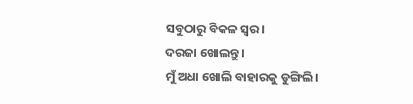ସବୁଠାରୁ ବିକଳ ସ୍ୱର।
ଦରଜା ଖୋଲନ୍ତୁ।
ମୁଁ ଅଧା ଖୋଲି ବାହାରକୁ ଡୁଙ୍ଗିଲି।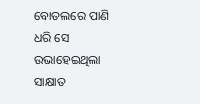ବୋତଲରେ ପାଣି ଧରି ସେ ଉଭାହେଇଥିଲା ସାକ୍ଷାତ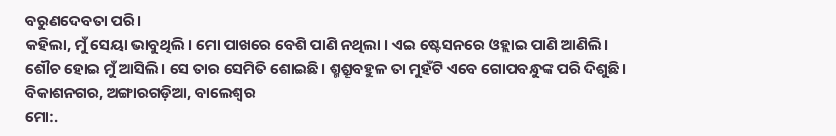ବରୁଣଦେବତା ପରି।
କହିଲା, ମୁଁ ସେୟା ଭାବୁଥିଲି । ମୋ ପାଖରେ ବେଶି ପାଣି ନଥିଲା । ଏଇ ଷ୍ଟେସନରେ ଓହ୍ଲାଇ ପାଣି ଆଣିଲି।
ଶୌଚ ହୋଇ ମୁଁ ଆସିଲି। ସେ ତାର ସେମିତି ଶୋଇଛି। ଶ୍ମଶ୍ରୂବହୁଳ ତା ମୁହଁଟି ଏବେ ଗୋପବନ୍ଧୁଙ୍କ ପରି ଦିଶୁଛି।
ବିକାଶନଗର, ଅଙ୍ଗାରଗଡ଼ିଆ, ବାଲେଶ୍ୱର
ମୋ:.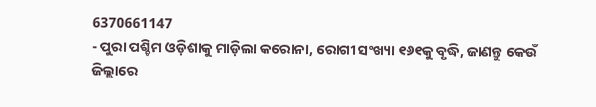6370661147
- ପୁରା ପଶ୍ଚିମ ଓଡ଼ିଶାକୁ ମାଡ଼ିଲା କରୋନା, ରୋଗୀ ସଂଖ୍ୟା ୧୬୧କୁ ବୃଦ୍ଧି, ଜାଣନ୍ତୁ କେଉଁ ଜିଲ୍ଲାରେ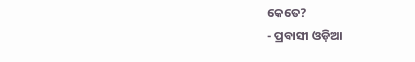କେତେ?
- ପ୍ରବାସୀ ଓଡ଼ିଆ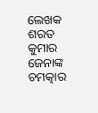ଲେଖକ ଶରତ କୁମାର ଜେନାଙ୍କ ଚମତ୍କାର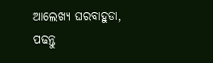ଆଲେଖ୍ୟ ଘରବାହୁଡା, ପଢନ୍ତୁ